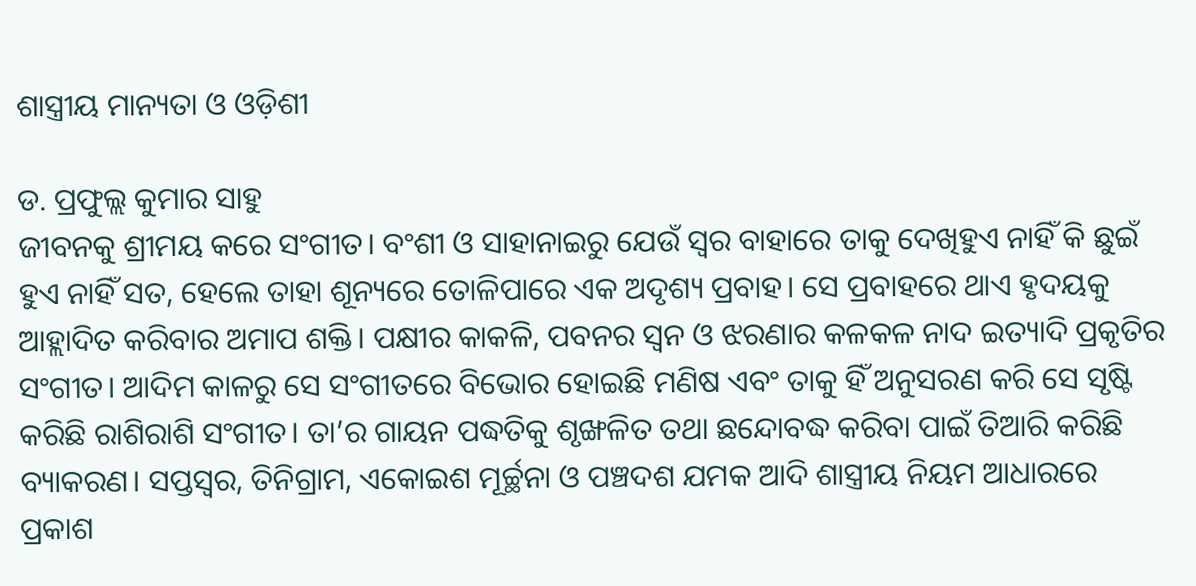ଶାସ୍ତ୍ରୀୟ ମାନ୍ୟତା ଓ ଓଡ଼ିଶୀ

ଡ. ପ୍ରଫୁଲ୍ଲ କୁମାର ସାହୁ
ଜୀବନକୁ ଶ୍ରୀମୟ କରେ ସଂଗୀତ। ବଂଶୀ ଓ ସାହାନାଇରୁ ଯେଉଁ ସ୍ବର ବାହାରେ ତାକୁ ଦେଖିହୁଏ ନାହିଁ କି ଛୁଇଁ ହୁଏ ନାହିଁ ସତ, ହେଲେ ତାହା ଶୂନ୍ୟରେ ତୋଳିପାରେ ଏକ ଅଦୃଶ୍ୟ ପ୍ରବାହ। ସେ ପ୍ରବାହରେ ଥାଏ ହୃଦୟକୁ ଆହ୍ଲାଦିତ କରିବାର ଅମାପ ଶକ୍ତି। ପକ୍ଷୀର କାକଳି, ପବନର ସ୍ବନ ଓ ଝରଣାର କଳକଳ ନାଦ ଇତ୍ୟାଦି ପ୍ରକୃତିର ସଂଗୀତ। ଆଦିମ କାଳରୁ ସେ ସଂଗୀତରେ ବିଭୋର ହୋଇଛି ମଣିଷ ଏବଂ ତାକୁ ହିଁ ଅନୁସରଣ କରି ସେ ସୃଷ୍ଟି କରିଛି ରାଶିରାଶି ସଂଗୀତ। ତା’ର ଗାୟନ ପଦ୍ଧତିକୁ ଶୃଙ୍ଖଳିତ ତଥା ଛନ୍ଦୋବଦ୍ଧ କରିବା ପାଇଁ ତିଆରି କରିଛି ବ୍ୟାକରଣ। ସପ୍ତସ୍ବର, ତିନିଗ୍ରାମ, ଏକୋଇଶ ମୂର୍ଚ୍ଛନା ଓ ପଞ୍ଚଦଶ ଯମକ ଆଦି ଶାସ୍ତ୍ରୀୟ ନିୟମ ଆଧାରରେ ପ୍ରକାଶ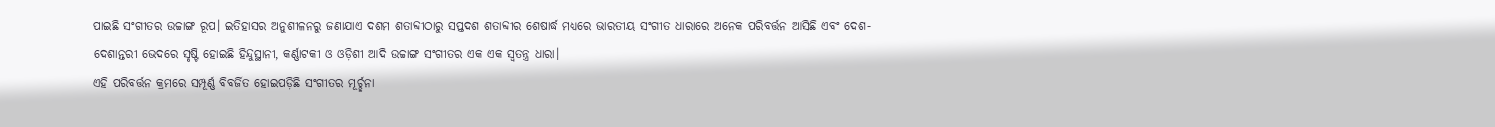ପାଇଛି ସଂଗୀତର ଉଚ୍ଚାଙ୍ଗ ରୂପ। ଇତିହାସର ଅନୁଶୀଳନରୁ ଜଣାଯାଏ ଦଶମ ଶତାବ୍ଦୀଠାରୁ ସପ୍ତଦଶ ଶତାବ୍ଦୀର ଶେଷାର୍ଦ୍ଧ ମଧ୍ୟରେ ଭାରତୀୟ ସଂଗୀତ ଧାରାରେ ଅନେକ ପରିବର୍ତ୍ତନ ଆସିଛି ଏବଂ ଦେଶ-ଦେଶାନ୍ତରୀ ଭେଦରେ ସୃଷ୍ଟି ହୋଇଛି ହିନ୍ଦୁସ୍ଥାନୀ, କର୍ଣ୍ଣାଟକୀ ଓ ଓଡ଼ିଶୀ ଆଦି ଉଚ୍ଚାଙ୍ଗ ସଂଗୀତର ଏକ ଏକ ସ୍ବତନ୍ତ୍ର ଧାରା।
ଏହି ପରିବର୍ତ୍ତନ କ୍ରମରେ ସମ୍ପୂର୍ଣ୍ଣ ବିବର୍ଜିତ ହୋଇପଡ଼ିଛି ସଂଗୀତର ମୂର୍ଚ୍ଛନା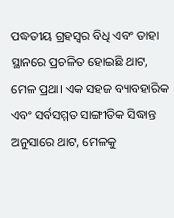ପଦ୍ଧତୀୟ ଗ୍ରହସ୍ବର ବିଧି ଏବଂ ତାହା ସ୍ଥାନରେ ପ୍ରଚଳିତ ହୋଇଛି ଥାଟ, ମେଳ ପ୍ରଥା। ଏକ ସହଜ ବ୍ୟାବହାରିକ ଏବଂ ସର୍ବସମ୍ମତ ସାଙ୍ଗୀତିକ ସିଦ୍ଧାନ୍ତ ଅନୁସାରେ ଥାଟ, ମେଳକୁ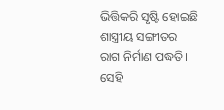ଭିତ୍ତିକରି ସୃଷ୍ଟି ହୋଇଛି ଶାସ୍ତ୍ରୀୟ ସଙ୍ଗୀତର ରାଗ ନିର୍ମାଣ ପଦ୍ଧତି। ସେହି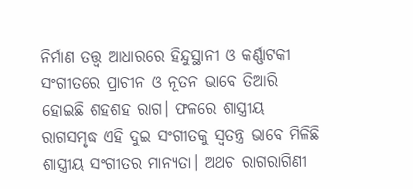ନିର୍ମାଣ ତତ୍ତ୍ୱ ଆଧାରରେ ହିନ୍ଦୁସ୍ଥାନୀ ଓ କର୍ଣ୍ଣାଟକୀ ସଂଗୀତରେ ପ୍ରାଚୀନ ଓ ନୂତନ ଭାବେ ତିଆରି ହୋଇଛି ଶହଶହ ରାଗ। ଫଳରେ ଶାସ୍ତ୍ରୀୟ ରାଗସମୃଦ୍ଧ ଏହି ଦୁଇ ସଂଗୀତକୁ ସ୍ବତନ୍ତ୍ର ଭାବେ ମିଳିଛି ଶାସ୍ତ୍ରୀୟ ସଂଗୀତର ମାନ୍ୟତା। ଅଥଚ ରାଗରାଗିଣୀ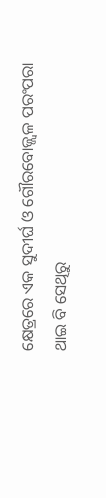କ୍ଷେତ୍ରରେ ଏକ ସୁଦୀର୍ଘ ଓ ଗୌରବୋଜ୍ଜ୍ୱଳ ପରଂପରା ଥାଇ ବି ସେଥିରୁ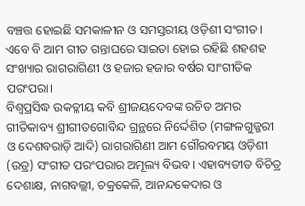ବଞ୍ଚତ୍ତ ହୋଇଛି ସମକାଳୀନ ଓ ସମସ୍ତରୀୟ ଓଡ଼ିଶୀ ସଂଗୀତ। ଏବେ ବି ଆମ ଗୀତ ଗନ୍ତାଘରେ ସାଇତା ହୋଇ ରହିଛି ଶହଶହ ସଂଖ୍ୟାର ରାଗରାଗିଣୀ ଓ ହଜାର ହଜାର ବର୍ଷର ସାଂଗୀତିକ ପରଂପରା।
ବିଶ୍ୱପ୍ରସିଦ୍ଧ ଉକତ୍ଳୀୟ କବି ଶ୍ରୀଜୟଦେବଙ୍କ ରଚିତ ଅମର ଗୀତିକାବ୍ୟ ଶ୍ରୀଗୀତଗୋବିନ୍ଦ ଗ୍ରନ୍ଥରେ ନିର୍ଦ୍ଦେଶିତ (ମଙ୍ଗଳଗୁଜ୍ଜରୀ ଓ ଦେଶବରାଡ଼ି ଆଦି) ରାଗରାଗିଣୀ ଆମ ଗୌରବମୟ ଓଡ଼ିଶୀ (ଉଡ୍ର) ସଂଗୀତ ପରଂପରାର ଅମୂଲ୍ୟ ବିଭବ। ଏହାବ୍ୟତୀତ ବିଚିତ୍ର ଦେଶାକ୍ଷ, ନାଗବଲ୍ଲୀ, ଚକ୍ରକେଳି, ଆନନ୍ଦକେଦାର ଓ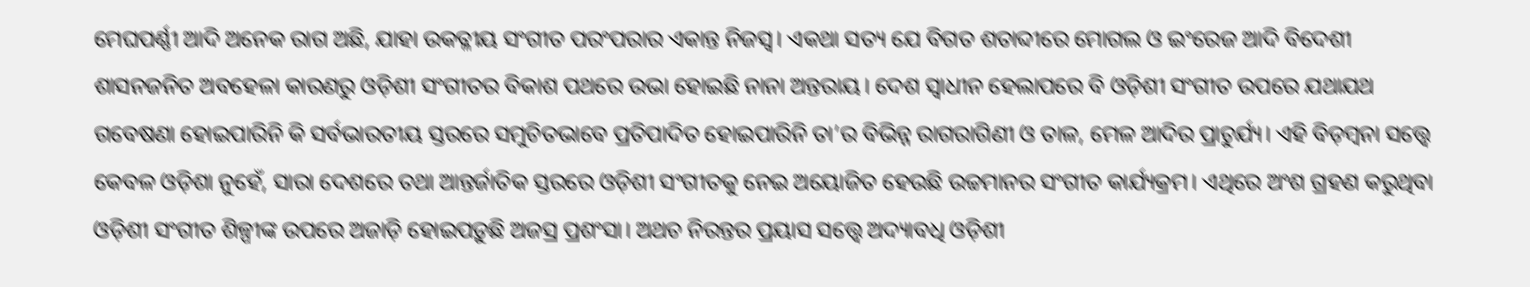ମେଘପର୍ଣ୍ଣୀ ଆଦି ଅନେକ ରାଗ ଅଛି, ଯାହା ଉକତ୍ଳୀୟ ସଂଗୀତ ପରଂପରାର ଏକାନ୍ତ ନିଜସ୍ବ। ଏକଥା ସତ୍ୟ ଯେ ବିଗତ ଶତାବ୍ଦୀରେ ମୋଗଲ ଓ ଇଂରେଜ ଆଦି ବିଦେଶୀ ଶାସନଜନିତ ଅବହେଳା କାରଣରୁ ଓଡ଼ିଶୀ ସଂଗୀତର ବିକାଶ ପଥରେ ଉଭା ହୋଇଛି ନାନା ଅନ୍ତରାୟ। ଦେଶ ସ୍ବାଧୀନ ହେଲାପରେ ବି ଓଡ଼ିଶୀ ସଂଗୀତ ଉପରେ ଯଥାଯଥ ଗବେଷଣା ହୋଇପାରିନି କି ସର୍ବଭାରତୀୟ ସ୍ତରରେ ସମୁଚିତଭାବେ ପ୍ରତିପାଦିତ ହୋଇପାରିନି ତା’ର ବିଭିନ୍ନ ରାଗରାଗିଣୀ ଓ ତାଳ, ମେଳ ଆଦିର ପ୍ରାଚୁର୍ଯ୍ୟ। ଏହି ବିଡ଼ମ୍ବନା ସତ୍ତ୍ୱେ କେବଳ ଓଡ଼ିଶା ନୁହେଁ, ସାରା ଦେଶରେ ତଥା ଆନ୍ତର୍ଜାତିକ ସ୍ତରରେ ଓଡ଼ିଶୀ ସଂଗୀତକୁ ନେଇ ଅୟୋଜିତ ହେଉଛି ଉଚ୍ଚମାନର ସଂଗୀତ କାର୍ଯ୍ୟକ୍ରମ। ଏଥିରେ ଅଂଶ ଗ୍ରହଣ କରୁଥିବା ଓଡ଼ିଶୀ ସଂଗୀତ ଶିଳ୍ପୀଙ୍କ ଉପରେ ଅଜାଡ଼ି ହୋଇପଡ଼ୁଛି ଅଜସ୍ର ପ୍ରଶଂସା। ଅଥଚ ନିରନ୍ତର ପ୍ରୟାସ ସତ୍ତ୍ୱେ ଅଦ୍ୟାବଧି ଓଡ଼ିଶୀ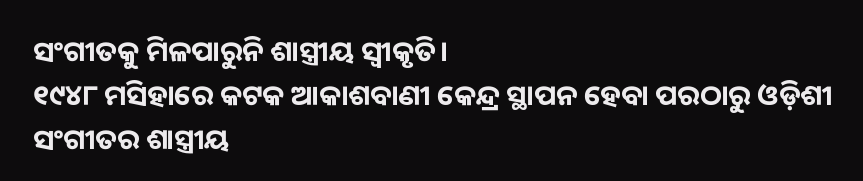ସଂଗୀତକୁ ମିଳପାରୁନି ଶାସ୍ତ୍ରୀୟ ସ୍ବୀକୃତି।
୧୯୪୮ ମସିହାରେ କଟକ ଆକାଶବାଣୀ କେନ୍ଦ୍ର ସ୍ଥାପନ ହେବା ପରଠାରୁ ଓଡ଼ିଶୀ ସଂଗୀତର ଶାସ୍ତ୍ରୀୟ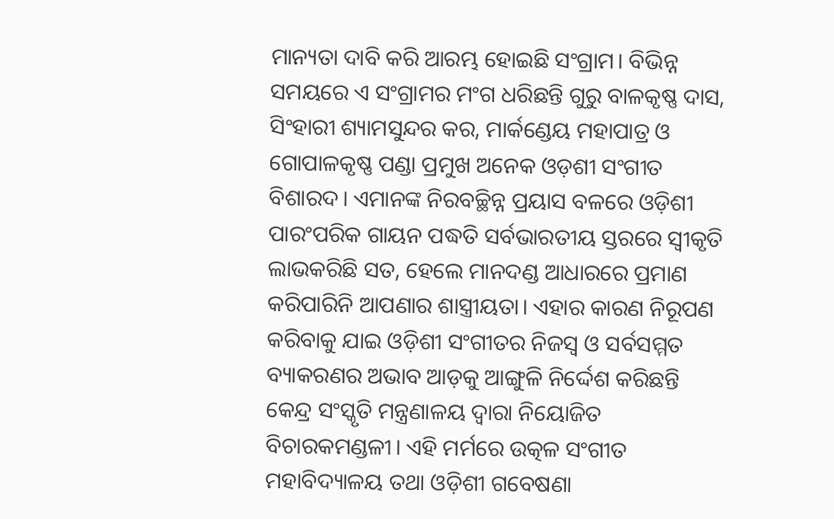ମାନ୍ୟତା ଦାବି କରି ଆରମ୍ଭ ହୋଇଛି ସଂଗ୍ରାମ। ବିଭିନ୍ନ ସମୟରେ ଏ ସଂଗ୍ରାମର ମଂଗ ଧରିଛନ୍ତି ଗୁରୁ ବାଳକୃଷ୍ଣ ଦାସ, ସିଂହାରୀ ଶ୍ୟାମସୁନ୍ଦର କର, ମାର୍କଣ୍ଡେୟ ମହାପାତ୍ର ଓ ଗୋପାଳକୃଷ୍ଣ ପଣ୍ଡା ପ୍ରମୁଖ ଅନେକ ଓଡ଼ଶୀ ସଂଗୀତ ବିଶାରଦ। ଏମାନଙ୍କ ନିରବଚ୍ଛିନ୍ନ ପ୍ରୟାସ ବଳରେ ଓଡ଼ିଶୀ ପାରଂପରିକ ଗାୟନ ପଦ୍ଧତି ସର୍ବଭାରତୀୟ ସ୍ତରରେ ସ୍ବୀକୃତି ଲାଭକରିଛି ସତ, ହେଲେ ମାନଦଣ୍ଡ ଆଧାରରେ ପ୍ରମାଣ କରିପାରିନି ଆପଣାର ଶାସ୍ତ୍ରୀୟତା। ଏହାର କାରଣ ନିରୂପଣ କରିବାକୁ ଯାଇ ଓଡ଼ିଶୀ ସଂଗୀତର ନିଜସ୍ବ ଓ ସର୍ବସମ୍ମତ ବ୍ୟାକରଣର ଅଭାବ ଆଡ଼କୁ ଆଙ୍ଗୁଳି ନିର୍ଦ୍ଦେଶ କରିଛନ୍ତି କେନ୍ଦ୍ର ସଂସ୍କୃତି ମନ୍ତ୍ରଣାଳୟ ଦ୍ୱାରା ନିୟୋଜିତ ବିଚାରକମଣ୍ଡଳୀ। ଏହି ମର୍ମରେ ଉତ୍କଳ ସଂଗୀତ ମହାବିଦ୍ୟାଳୟ ତଥା ଓଡ଼ିଶୀ ଗବେଷଣା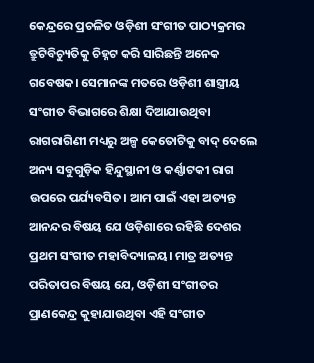କେନ୍ଦ୍ରରେ ପ୍ରଚଳିତ ଓଡ଼ିଶୀ ସଂଗୀତ ପାଠ୍ୟକ୍ରମର ତ୍ରୁଟିବିଚ୍ୟୁତିକୁ ଚିହ୍ନଟ କରି ସାରିଛନ୍ତି ଅନେକ ଗବେଷକ। ସେମାନଙ୍କ ମତରେ ଓଡ଼ିଶୀ ଶାସ୍ତ୍ରୀୟ ସଂଗୀତ ବିଭାଗରେ ଶିକ୍ଷା ଦିଆଯାଉଥିବା ରାଗରାଗିଣୀ ମଧ୍ୟରୁ ଅଳ୍ପ କେତୋଟିକୁ ବାଦ୍‌ ଦେଲେ ଅନ୍ୟ ସବୁଗୁଡ଼ିକ ହିନ୍ଦୁସ୍ଥାନୀ ଓ କର୍ଣ୍ଣାଟକୀ ରାଗ ଉପରେ ପର୍ଯ୍ୟବସିତ। ଆମ ପାଇଁ ଏହା ଅତ୍ୟନ୍ତ ଆନନ୍ଦର ବିଷୟ ଯେ ଓଡ଼ିଶାରେ ରହିଛି ଦେଶର ପ୍ରଥମ ସଂଗୀତ ମହାବିଦ୍ୟାଳୟ। ମାତ୍ର ଅତ୍ୟନ୍ତ ପରିତାପର ବିଷୟ ଯେ, ଓଡ଼ିଶୀ ସଂଗୀତର ପ୍ରାଣକେନ୍ଦ୍ର କୁହାଯାଉଥିବା ଏହି ସଂଗୀତ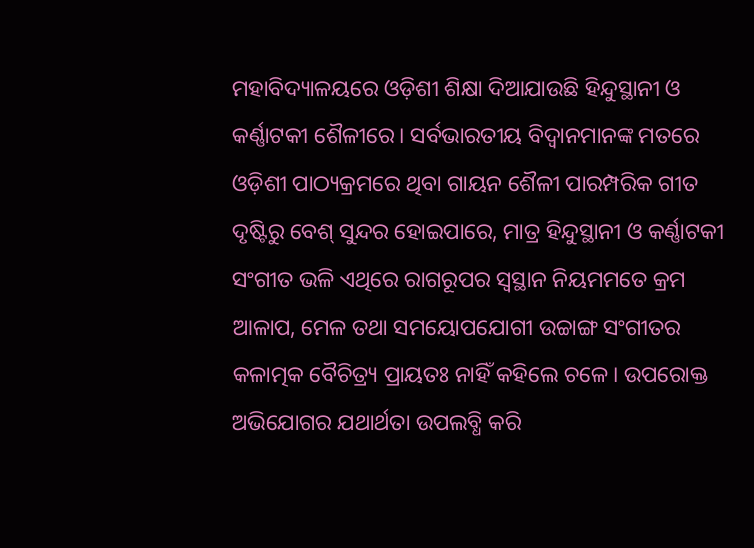ମହାବିଦ୍ୟାଳୟରେ ଓଡ଼ିଶୀ ଶିକ୍ଷା ଦିଆଯାଉଛି ହିନ୍ଦୁସ୍ଥାନୀ ଓ କର୍ଣ୍ଣାଟକୀ ଶୈଳୀରେ। ସର୍ବଭାରତୀୟ ବିଦ୍ୱାନମାନଙ୍କ ମତରେ ଓଡ଼ିଶୀ ପାଠ୍ୟକ୍ରମରେ ଥିବା ଗାୟନ ଶୈଳୀ ପାରମ୍ପରିକ ଗୀତ ଦୃଷ୍ଟିରୁ ବେଶ୍‌ ସୁନ୍ଦର ହୋଇପାରେ, ମାତ୍ର ହିନ୍ଦୁସ୍ଥାନୀ ଓ କର୍ଣ୍ଣାଟକୀ ସଂଗୀତ ଭଳି ଏଥିରେ ରାଗରୂପର ସ୍ବସ୍ଥାନ ନିୟମମତେ କ୍ରମ ଆଳାପ, ମେଳ ତଥା ସମୟୋପଯୋଗୀ ଉଚ୍ଚାଙ୍ଗ ସଂଗୀତର କଳାତ୍ମକ ବୈଚିତ୍ର୍ୟ ପ୍ରାୟତଃ ନାହିଁ କହିଲେ ଚଳେ। ଉପରୋକ୍ତ ଅଭିଯୋଗର ଯଥାର୍ଥତା ଉପଲବ୍ଧି କରି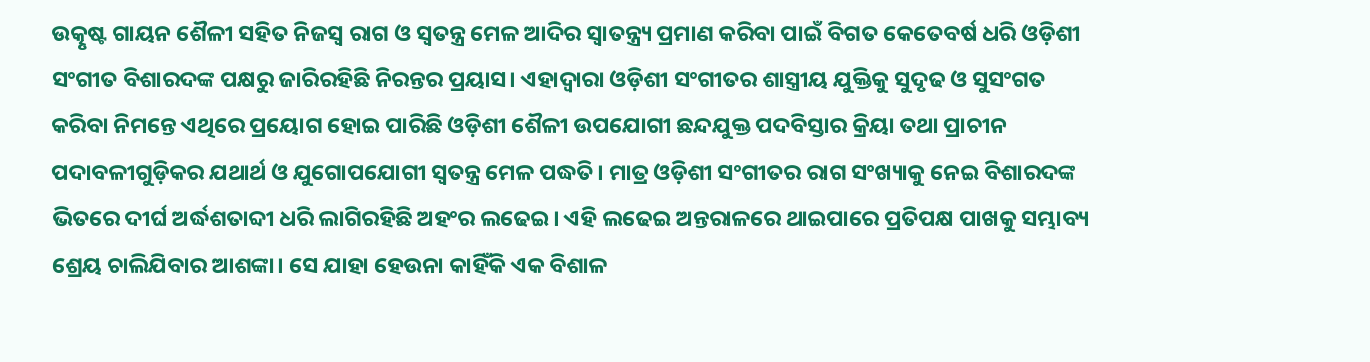ଉତ୍କୃଷ୍ଟ ଗାୟନ ଶୈଳୀ ସହିତ ନିଜସ୍ବ ରାଗ ଓ ସ୍ବତନ୍ତ୍ର ମେଳ ଆଦିର ସ୍ବାତନ୍ତ୍ର୍ୟ ପ୍ରମାଣ କରିବା ପାଇଁ ବିଗତ କେତେବର୍ଷ ଧରି ଓଡ଼ିଶୀ ସଂଗୀତ ବିଶାରଦଙ୍କ ପକ୍ଷରୁ ଜାରିରହିଛି ନିରନ୍ତର ପ୍ରୟାସ। ଏହାଦ୍ୱାରା ଓଡ଼ିଶୀ ସଂଗୀତର ଶାସ୍ତ୍ରୀୟ ଯୁକ୍ତିକୁ ସୁଦୃଢ ଓ ସୁସଂଗତ କରିବା ନିମନ୍ତେ ଏଥିରେ ପ୍ରୟୋଗ ହୋଇ ପାରିଛି ଓଡ଼ିଶୀ ଶୈଳୀ ଉପଯୋଗୀ ଛନ୍ଦଯୁକ୍ତ ପଦବିସ୍ତାର କ୍ରିୟା ତଥା ପ୍ରାଚୀନ ପଦାବଳୀଗୁଡ଼ିକର ଯଥାର୍ଥ ଓ ଯୁଗୋପଯୋଗୀ ସ୍ବତନ୍ତ୍ର ମେଳ ପଦ୍ଧତି। ମାତ୍ର ଓଡ଼ିଶୀ ସଂଗୀତର ରାଗ ସଂଖ୍ୟାକୁ ନେଇ ବିଶାରଦଙ୍କ ଭିତରେ ଦୀର୍ଘ ଅର୍ଦ୍ଧଶତାବ୍ଦୀ ଧରି ଲାଗିରହିଛି ଅହଂର ଲଢେଇ। ଏହି ଲଢେଇ ଅନ୍ତରାଳରେ ଥାଇପାରେ ପ୍ରତିପକ୍ଷ ପାଖକୁ ସମ୍ଭାବ୍ୟ ଶ୍ରେୟ ଚାଲିଯିବାର ଆଶଙ୍କା। ସେ ଯାହା ହେଉନା କାହିଁକି ଏକ ବିଶାଳ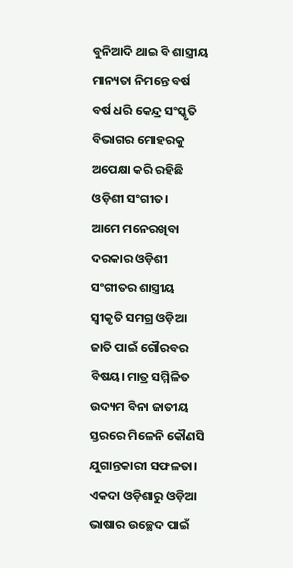ବୁନିଆଦି ଥାଇ ବି ଶାସ୍ତ୍ରୀୟ ମାନ୍ୟତା ନିମନ୍ତେ ବର୍ଷ ବର୍ଷ ଧରି କେନ୍ଦ୍ର ସଂସ୍କୃତି ବିଭାଗର ମୋହରକୁ ଅପେକ୍ଷା କରି ରହିଛି ଓଡ଼ିଶୀ ସଂଗୀତ।
ଆମେ ମନେରଖିବା ଦରକାର ଓଡ଼ିଶୀ ସଂଗୀତର ଶାସ୍ତ୍ରୀୟ ସ୍ବୀକୃତି ସମଗ୍ର ଓଡ଼ିଆ ଜାତି ପାଇଁ ଗୌରବର ବିଷୟ। ମାତ୍ର ସମ୍ମିଳିତ ଉଦ୍ୟମ ବିନା ଜାତୀୟ ସ୍ତରରେ ମିଳେନି କୌଣସି ଯୁଗାନ୍ତକାରୀ ସଫଳତା। ଏକଦା ଓଡ଼ିଶାରୁ ଓଡ଼ିଆ ଭାଷାର ଉଚ୍ଛେଦ ପାଇଁ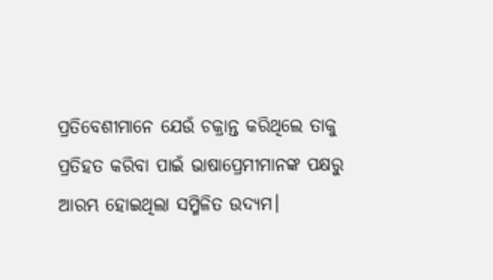ପ୍ରତିବେଶୀମାନେ ଯେଉଁ ଚକ୍ରାନ୍ତ କରିଥିଲେ ତାକୁ ପ୍ରତିହତ କରିବା ପାଇଁ ଭାଷାପ୍ରେମୀମାନଙ୍କ ପକ୍ଷରୁ ଆରମ୍ଭ ହୋଇଥିଲା ସମ୍ମିଳିତ ଉଦ୍ୟମ।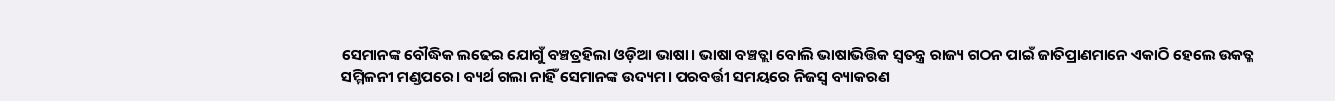ସେମାନଙ୍କ ବୌଦ୍ଧିକ ଲଢେଇ ଯୋଗୁଁ ବଞ୍ଚତ୍ରହିଲା ଓଡ଼ିଆ ଭାଷା। ଭାଷା ବଞ୍ଚତ୍ଲା ବୋଲି ଭାଷାଭିତ୍ତିକ ସ୍ବତନ୍ତ୍ର ରାଜ୍ୟ ଗଠନ ପାଇଁ ଜାତିପ୍ରାଣମାନେ ଏକାଠି ହେଲେ ଉକତ୍ଳ ସମ୍ମିଳନୀ ମଣ୍ଡପରେ। ବ୍ୟର୍ଥ ଗଲା ନାହିଁ ସେମାନଙ୍କ ଉଦ୍ୟମ। ପରବର୍ତ୍ତୀ ସମୟରେ ନିଜସ୍ବ ବ୍ୟାକରଣ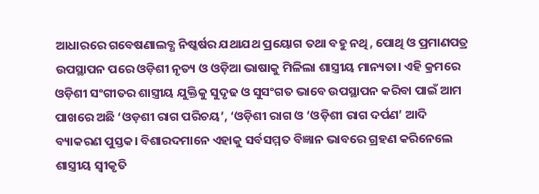ଆଧାରରେ ଗବେଷଣାଲବ୍ଧ ନିଷ୍କର୍ଷର ଯଥାଯଥ ପ୍ରୟୋଗ ତଥା ବହୁ ନଥି, ପୋଥି ଓ ପ୍ରମାଣପତ୍ର ଉପସ୍ଥାପନ ପରେ ଓଡ଼ିଶୀ ନୃତ୍ୟ ଓ ଓଡ଼ିଆ ଭାଷାକୁ ମିଳିଲା ଶାସ୍ତ୍ରୀୟ ମାନ୍ୟତା। ଏହି କ୍ରମରେ ଓଡ଼ିଶୀ ସଂଗୀତର ଶାସ୍ତ୍ରୀୟ ଯୁକ୍ତିକୁ ସୁଦୃଢ ଓ ସୁସଂଗତ ଭାବେ ଉପସ୍ଥାପନ କରିବା ପାଇଁ ଆମ ପାଖରେ ଅଛି ‘ଓଡ଼ଶୀ ରାଗ ପରିଚୟ’, ‘ଓଡ଼ିଶୀ ରାଗ ଓ ‘ଓଡ଼ିଶୀ ରାଗ ଦର୍ପଣ’ ଆଦି ବ୍ୟାକରଣ ପୁସ୍ତକ। ବିଶାରଦମାନେ ଏହାକୁ ସର୍ବସମ୍ମତ ବିଜ୍ଞାନ ଭାବରେ ଗ୍ରହଣ କରିନେଲେ ଶାସ୍ତ୍ରୀୟ ସ୍ବୀକୃତି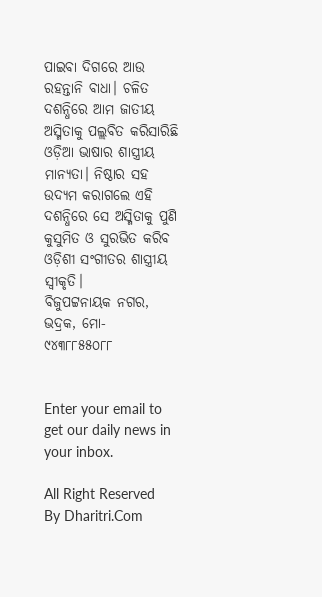ପାଇବା ଦିଗରେ ଆଉ ରହନ୍ତାନି ବାଧା। ଚଳିତ ଦଶନ୍ଧିରେ ଆମ ଜାତୀୟ ଅସ୍ମିତାକୁ ପଲ୍ଲବିତ କରିସାରିଛି ଓଡ଼ିଆ ଭାଷାର ଶାସ୍ତ୍ରୀୟ ମାନ୍ୟତା। ନିଷ୍ଠାର ସହ ଉଦ୍ୟମ କରାଗଲେ ଏହି ଦଶନ୍ଧିରେ ସେ ଅସ୍ମିତାକୁ ପୁଣି କୁସୁମିତ ଓ ସୁରଭିତ କରିବ ଓଡ଼ିଶୀ ସଂଗୀତର ଶାସ୍ତ୍ରୀୟ ସ୍ବୀକୃତି।
ବିଜୁପଟ୍ଟନାୟକ ନଗର, ଭଦ୍ରକ, ମୋ- ୯୪୩୮୮୫୫୦୮୮


Enter your email to get our daily news in your inbox.

All Right Reserved By Dharitri.Com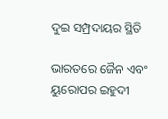ଦୁଇ ସମ୍ପ୍ରଦାୟର ସ୍ଥିତି

ଭାରତରେ ଜୈନ ଏବଂ ୟୁରୋପର ଇହୁଦୀ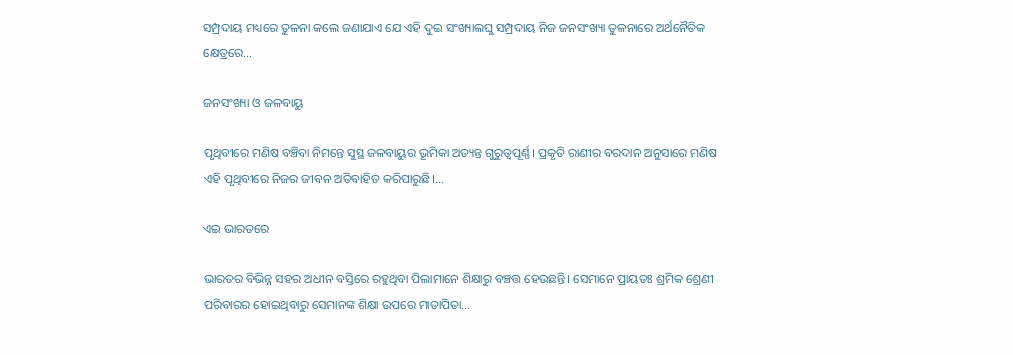ସମ୍ପ୍ରଦାୟ ମଧ୍ୟରେ ତୁଳନା କଲେ ଜଣାଯାଏ ଯେ ଏହି ଦୁଇ ସଂଖ୍ୟାଲଘୁ ସମ୍ପ୍ରଦାୟ ନିଜ ଜନସଂଖ୍ୟା ତୁଳନାରେ ଅର୍ଥନୈତିକ କ୍ଷେତ୍ରରେ…

ଜନସଂଖ୍ୟା ଓ ଜଳବାୟୁ

ପୃଥିବୀରେ ମଣିଷ ବଞ୍ଚିବା ନିମନ୍ତେ ସୁସ୍ଥ ଜଳବାୟୁର ଭୂମିକା ଅତ୍ୟନ୍ତ ଗୁରୁତ୍ୱପୂର୍ଣ୍ଣ। ପ୍ରକୃତି ରାଣୀର ବରଦାନ ଅନୁସାରେ ମଣିଷ ଏହି ପୃଥିବୀରେ ନିଜର ଜୀବନ ଅତିବାହିତ କରିପାରୁଛି।…

ଏଇ ଭାରତରେ

ଭାରତର ବିଭିନ୍ନ ସହର ଅଧୀନ ବସ୍ତିରେ ରହୁଥିବା ପିଲାମାନେ ଶିକ୍ଷାରୁ ବଞ୍ଚତ୍ତ ହେଉଛନ୍ତି। ସେମାନେ ପ୍ରାୟତଃ ଶ୍ରମିକ ଶ୍ରେଣୀ ପରିବାରର ହୋଇଥିବାରୁ ସେମାନଙ୍କ ଶିକ୍ଷା ଉପରେ ମାତାପିତା…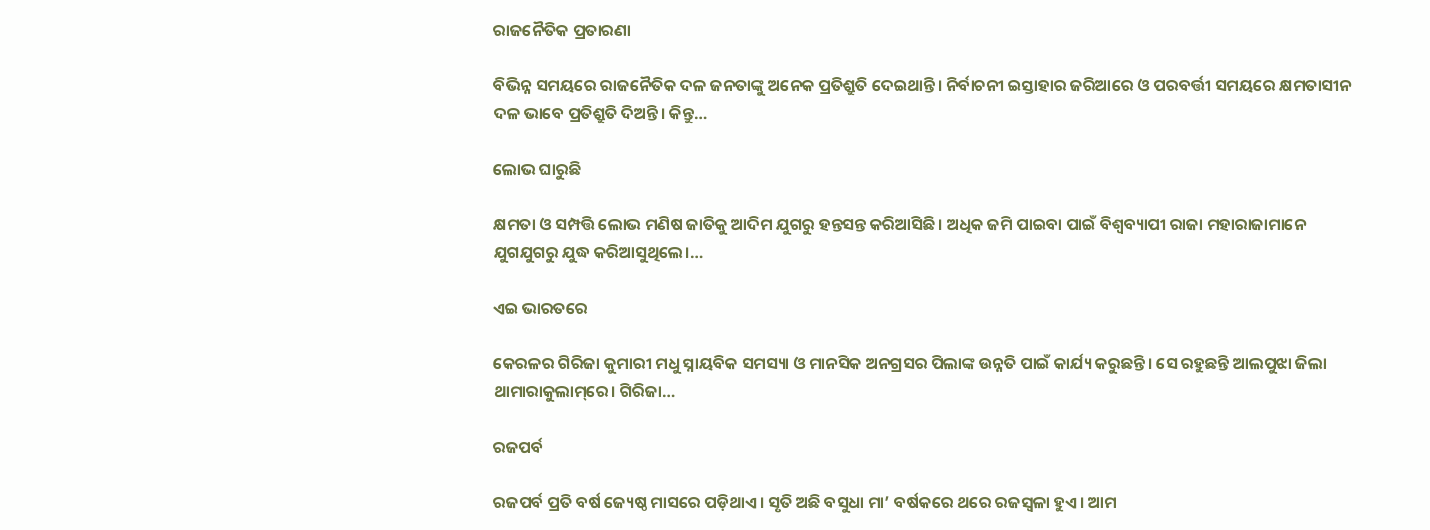ରାଜନୈତିକ ପ୍ରତାରଣା

ବିଭିନ୍ନ ସମୟରେ ରାଜନୈତିକ ଦଳ ଜନତାଙ୍କୁ ଅନେକ ପ୍ରତିଶ୍ରୁତି ଦେଇଥାନ୍ତି। ନିର୍ବାଚନୀ ଇସ୍ତାହାର ଜରିଆରେ ଓ ପରବର୍ତ୍ତୀ ସମୟରେ କ୍ଷମତାସୀନ ଦଳ ଭାବେ ପ୍ରତିଶ୍ରୁତି ଦିଅନ୍ତି। କିନ୍ତୁ…

ଲୋଭ ଘାରୁଛି

କ୍ଷମତା ଓ ସମ୍ପତ୍ତି ଲୋଭ ମଣିଷ ଜାତିକୁ ଆଦିମ ଯୁଗରୁ ହନ୍ତସନ୍ତ କରିଆସିଛି। ଅଧିକ ଜମି ପାଇବା ପାଇଁ ବିଶ୍ୱବ୍ୟାପୀ ରାଜା ମହାରାଜାମାନେ ଯୁଗଯୁଗରୁ ଯୁଦ୍ଧ କରିଆସୁଥିଲେ।…

ଏଇ ଭାରତରେ

କେରଳର ଗିରିଜା କୁମାରୀ ମଧୁ ସ୍ନାୟବିକ ସମସ୍ୟା ଓ ମାନସିକ ଅନଗ୍ରସର ପିଲାଙ୍କ ଉନ୍ନତି ପାଇଁ କାର୍ଯ୍ୟ କରୁଛନ୍ତି। ସେ ରହୁଛନ୍ତି ଆଲପୁଝା ଜିଲା ଥାମାରାକୁଲାମ୍‌ରେ। ଗିରିଜା…

ରଜପର୍ବ

ରଜପର୍ବ ପ୍ରତି ବର୍ଷ ଜ୍ୟେଷ୍ଠ ମାସରେ ପଡ଼ିଥାଏ। ସୃତି ଅଛି ବସୁଧା ମା’ ବର୍ଷକରେ ଥରେ ରଜସ୍ବଳା ହୁଏ। ଆମ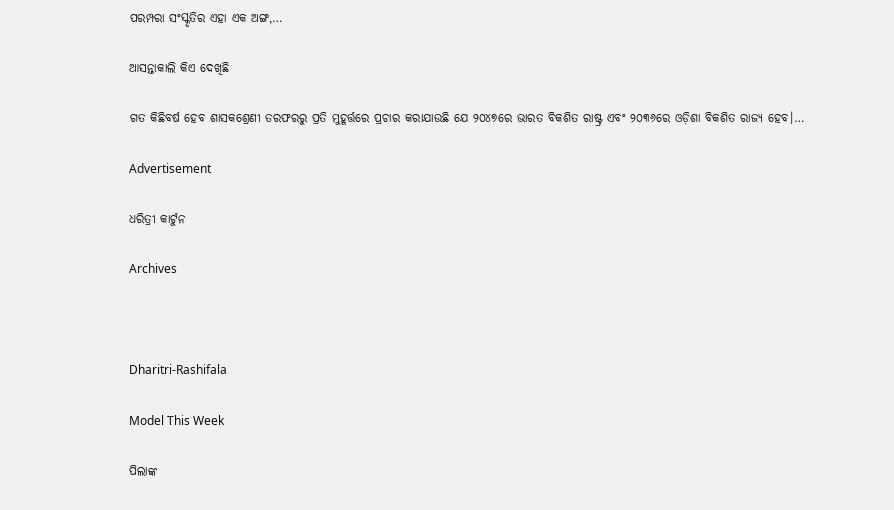ପରମ୍ପରା ସଂସ୍କୃତିର ଏହା ଏକ ଅଙ୍ଗ,…

ଆସନ୍ତାକାଲି କିଏ ଦେଖିଛି

ଗତ କିଛିବର୍ଷ ହେବ ଶାସକଶ୍ରେଣୀ ତରଫରରୁ ପ୍ରତି ମୁହୂର୍ତ୍ତରେ ପ୍ରଚାର କରାଯାଉଛି ଯେ ୨୦୪୭ରେ ଭାରତ ବିକଶିତ ରାଷ୍ଟ୍ର ଏବଂ ୨୦୩୬ରେ ଓଡ଼ିଶା ବିକଶିତ ରାଜ୍ୟ ହେବ।…

Advertisement

ଧରିତ୍ରୀ କାର୍ଟୁନ

Archives



Dharitri-Rashifala

Model This Week

ପିଲାଙ୍କ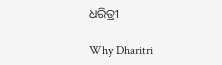ଧରିତ୍ରୀ

Why Dharitri